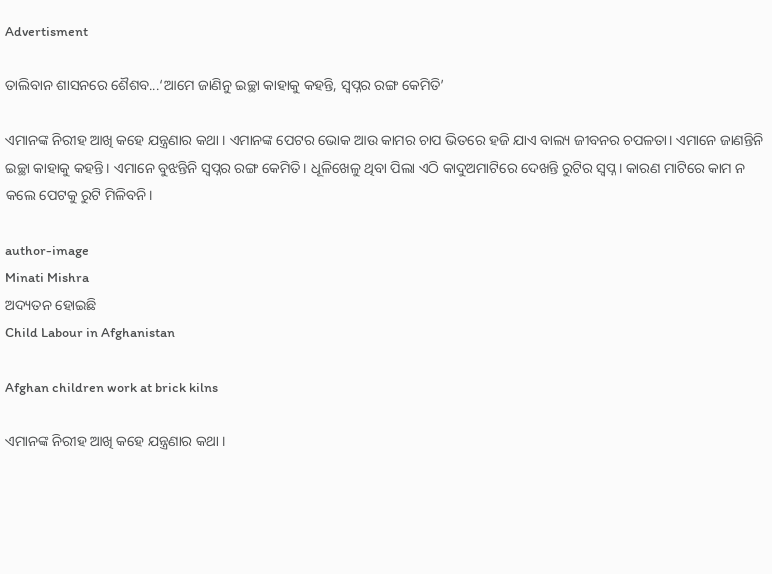Advertisment

ତାଲିବାନ ଶାସନରେ ଶୈଶବ...‘ଆମେ ଜାଣିନୁ ଇଚ୍ଛା କାହାକୁ କହନ୍ତି, ସ୍ୱପ୍ନର ରଙ୍ଗ କେମିତି’

ଏମାନଙ୍କ ନିରୀହ ଆଖି କହେ ଯନ୍ତ୍ରଣାର କଥା । ଏମାନଙ୍କ ପେଟର ଭୋକ ଆଉ କାମର ଚାପ ଭିତରେ ହଜି ଯାଏ ବାଲ୍ୟ ଜୀବନର ଚପଳତା। ଏମାନେ ଜାଣନ୍ତିନି ଇଚ୍ଛା କାହାକୁ କହନ୍ତି। ଏମାନେ ବୁଝନ୍ତିନି ସ୍ୱପ୍ନର ରଙ୍ଗ କେମିତି। ଧୂଳିଖେଳୁ ଥିବା ପିଲା ଏଠି କାଦୁଅମାଟିରେ ଦେଖନ୍ତି ରୁଟିର ସ୍ୱପ୍ନ। କାରଣ ମାଟିରେ କାମ ନ କଲେ ପେଟକୁ ରୁଟି ମିଳିବନି।

author-image
Minati Mishra
ଅଦ୍ୟତନ ହୋଇଛି
Child Labour in Afghanistan

Afghan children work at brick kilns

ଏମାନଙ୍କ ନିରୀହ ଆଖି କହେ ଯନ୍ତ୍ରଣାର କଥା ।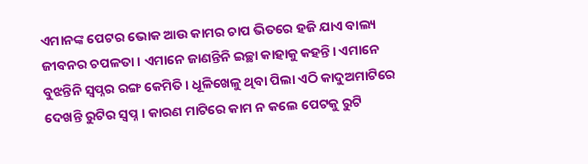ଏମାନଙ୍କ ପେଟର ଭୋକ ଆଉ କାମର ଚାପ ଭିତରେ ହଜି ଯାଏ ବାଲ୍ୟ ଜୀବନର ଚପଳତା। ଏମାନେ ଜାଣନ୍ତିନି ଇଚ୍ଛା କାହାକୁ କହନ୍ତି। ଏମାନେ ବୁଝନ୍ତିନି ସ୍ୱପ୍ନର ରଙ୍ଗ କେମିତି। ଧୂଳିଖେଳୁ ଥିବା ପିଲା ଏଠି କାଦୁଅମାଟିରେ ଦେଖନ୍ତି ରୁଟିର ସ୍ୱପ୍ନ। କାରଣ ମାଟିରେ କାମ ନ କଲେ ପେଟକୁ ରୁଟି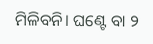ମିଳିବନି। ଘଣ୍ଟେ ବା ୨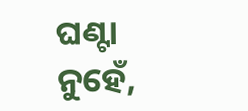ଘଣ୍ଟା ନୁହେଁ,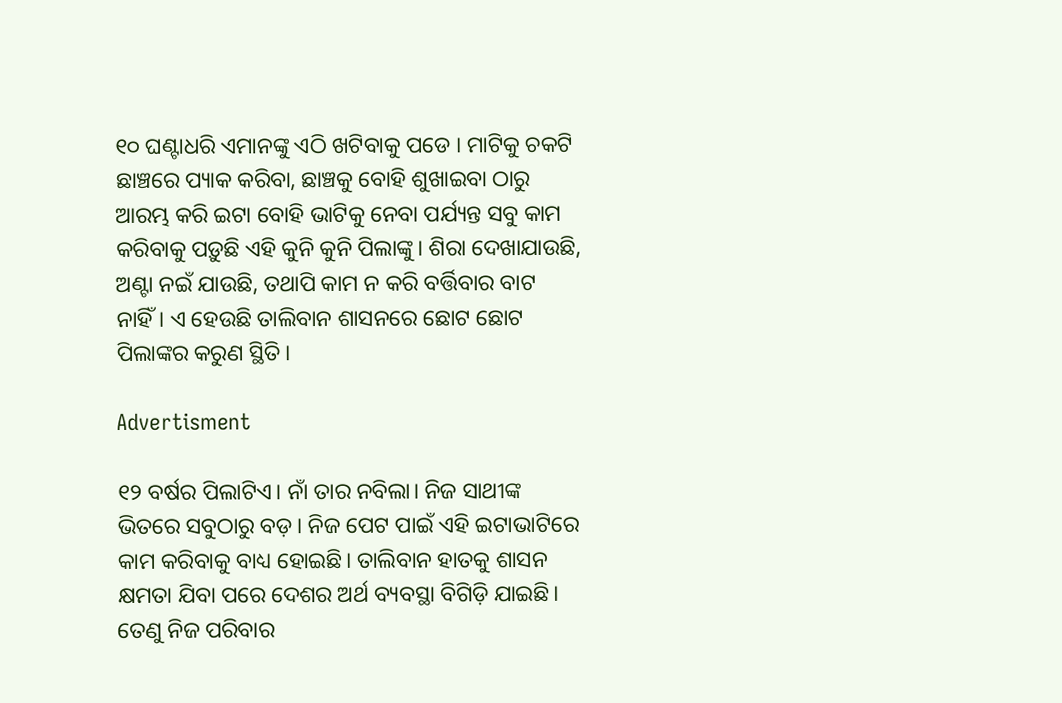୧୦ ଘଣ୍ଟାଧରି ଏମାନଙ୍କୁ ଏଠି ଖଟିବାକୁ ପଡେ । ମାଟିକୁ ଚକଟି ଛାଞ୍ଚରେ ପ୍ୟାକ କରିବା, ଛାଞ୍ଚକୁ ବୋହି ଶୁଖାଇବା ଠାରୁ ଆରମ୍ଭ କରି ଇଟା ବୋହି ଭାଟିକୁ ନେବା ପର୍ଯ୍ୟନ୍ତ ସବୁ କାମ କରିବାକୁ ପଡ଼ୁଛି ଏହି କୁନି କୁନି ପିଲାଙ୍କୁ। ଶିରା ଦେଖାଯାଉଛି, ଅଣ୍ଟା ନଇଁ ଯାଉଛି, ତଥାପି କାମ ନ କରି ବର୍ତ୍ତିବାର ବାଟ ନାହିଁ। ଏ ହେଉଛି ତାଲିବାନ ଶାସନରେ ଛୋଟ ଛୋଟ ପିଲାଙ୍କର କରୁଣ ସ୍ଥିତି।

Advertisment

୧୨ ବର୍ଷର ପିଲାଟିଏ। ନାଁ ତାର ନବିଲା। ନିଜ ସାଥୀଙ୍କ ଭିତରେ ସବୁଠାରୁ ବଡ଼। ନିଜ ପେଟ ପାଇଁ ଏହି ଇଟାଭାଟିରେ କାମ କରିବାକୁ ବାଧ୍ୟ ହୋଇଛି। ତାଲିବାନ ହାତକୁ ଶାସନ କ୍ଷମତା ଯିବା ପରେ ଦେଶର ଅର୍ଥ ବ୍ୟବସ୍ଥା ବିଗିଡ଼ି ଯାଇଛି। ତେଣୁ ନିଜ ପରିବାର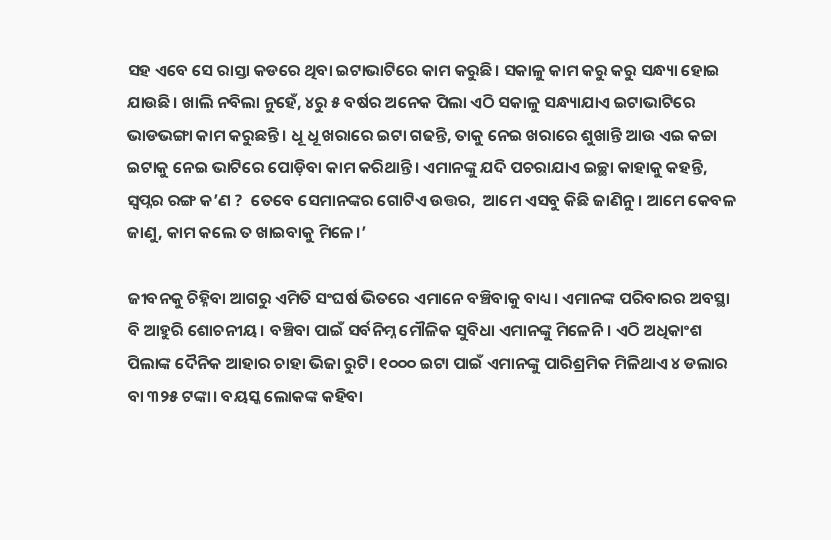ସହ ଏବେ ସେ ରାସ୍ତା କଡରେ ଥିବା ଇଟାଭାଟିରେ କାମ କରୁଛି। ସକାଳୁ କାମ କରୁ କରୁ ସନ୍ଧ୍ୟା ହୋଇ ଯାଉଛି। ଖାଲି ନବିଲା ନୁହେଁ, ୪ରୁ ୫ ବର୍ଷର ଅନେକ ପିଲା ଏଠି ସକାଳୁ ସନ୍ଧ୍ୟାଯାଏ ଇଟାଭାଟିରେ ଭାଡଭଙ୍ଗା କାମ କରୁଛନ୍ତି। ଧୂ ଧୂ ଖରାରେ ଇଟା ଗଢନ୍ତି, ତାକୁ ନେଇ ଖରାରେ ଶୁଖାନ୍ତି ଆଉ ଏଇ କଚ୍ଚା ଇଟାକୁ ନେଇ ଭାଟିରେ ପୋଡ଼ିବା କାମ କରିଥାନ୍ତି। ଏମାନଙ୍କୁ ଯଦି ପଚରାଯାଏ ଇଚ୍ଛା କାହାକୁ କହନ୍ତି, ସ୍ୱପ୍ନର ରଙ୍ଗ କ’ଣ ?  ତେବେ ସେମାନଙ୍କର ଗୋଟିଏ ଉତ୍ତର,  ଆମେ ଏସବୁ କିଛି ଜାଣିନୁ। ଆମେ କେବଳ ଜାଣୁ, କାମ କଲେ ତ ଖାଇବାକୁ ମିଳେ।’

ଜୀବନକୁ ଚିହ୍ନିବା ଆଗରୁ ଏମିତି ସଂଘର୍ଷ ଭିତରେ ଏମାନେ ବଞ୍ଚିବାକୁ ବାଧ୍ୟ। ଏମାନଙ୍କ ପରିବାରର ଅବସ୍ଥା ବି ଆହୁରି ଶୋଚନୀୟ। ବଞ୍ଚିବା ପାଇଁ ସର୍ବନିମ୍ନ ମୌଳିକ ସୁବିଧା ଏମାନଙ୍କୁ ମିଳେନି। ଏଠି ଅଧିକାଂଶ ପିଲାଙ୍କ ଦୈନିକ ଆହାର ଚାହା ଭିଜା ରୁଟି। ୧୦୦୦ ଇଟା ପାଇଁ ଏମାନଙ୍କୁ ପାରିଶ୍ରମିକ ମିଳିଥାଏ ୪ ଡଲାର ବା ୩୨୫ ଟଙ୍କା। ବୟସ୍କ ଲୋକଙ୍କ କହିବା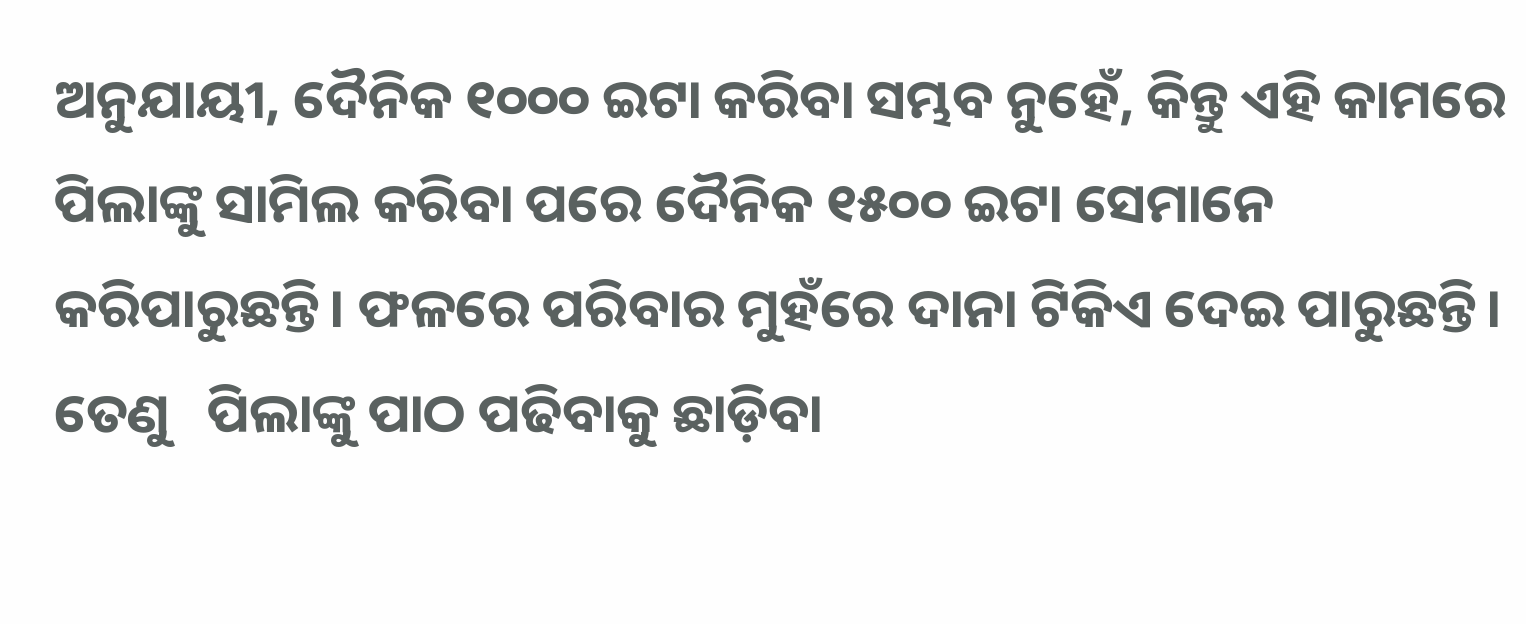ଅନୁଯାୟୀ, ଦୈନିକ ୧୦୦୦ ଇଟା କରିବା ସମ୍ଭବ ନୁହେଁ, କିନ୍ତୁ ଏହି କାମରେ ପିଲାଙ୍କୁ ସାମିଲ କରିବା ପରେ ଦୈନିକ ୧୫୦୦ ଇଟା ସେମାନେ କରିପାରୁଛନ୍ତି। ଫଳରେ ପରିବାର ମୁହଁରେ ଦାନା ଟିକିଏ ଦେଇ ପାରୁଛନ୍ତି।  ତେଣୁ   ପିଲାଙ୍କୁ ପାଠ ପଢିବାକୁ ଛାଡ଼ିବା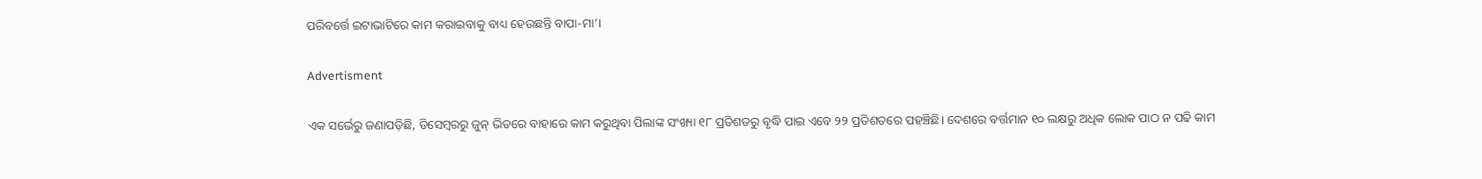ପରିବର୍ତ୍ତେ ଇଟାଭାଟିରେ କାମ କରାଇବାକୁ ବାଧ୍ୟ ହେଉଛନ୍ତି ବାପା-ମା’।

Advertisment

ଏକ ସର୍ଭେରୁ ଜଣାପଡ଼ିଛି, ଡିସେମ୍ବରରୁ ଜୁନ୍‌ ଭିତରେ ବାହାରେ କାମ କରୁଥିବା ପିଲାଙ୍କ ସଂଖ୍ୟା ୧୮ ପ୍ରତିଶତରୁ ବୃଦ୍ଧି ପାଇ ଏବେ ୨୨ ପ୍ରତିଶତରେ ପହଞ୍ଚିଛି। ଦେଶରେ ବର୍ତ୍ତମାନ ୧୦ ଲକ୍ଷରୁ ଅଧିକ ଲୋକ ପାଠ ନ ପଢି କାମ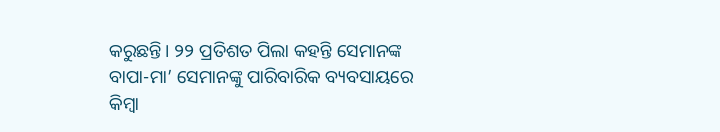କରୁଛନ୍ତି। ୨୨ ପ୍ରତିଶତ ପିଲା କହନ୍ତି ସେମାନଙ୍କ ବାପା-ମା’ ସେମାନଙ୍କୁ ପାରିବାରିକ ବ୍ୟବସାୟରେ କିମ୍ବା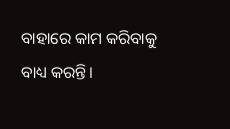ବାହାରେ କାମ କରିବାକୁ ବାଧ୍ୟ କରନ୍ତି।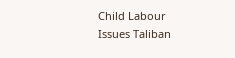Child Labour Issues Taliban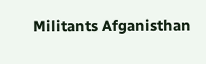Militants Afganisthan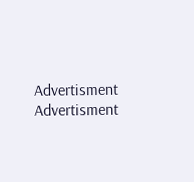Advertisment
Advertisment